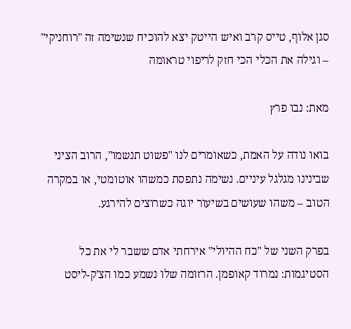סגן אלוף, טייס קרב ואיש הייטק יצא להוכיח שנשימה זה "רוחניקי" – וגילה את הכלי הכי חזק לריפוי טראומה

מאת: נבו פרץ

בואו נודה על האמת, כשאומרים לנו "פשוט תנשמו", הרוב הציני שבינינו מגלגל עיניים. נשימה נתפסת כמשהו אוטומטי, או במקרה הטוב – משהו שעושים בשיעור יוגה כשרוצים להירגע.

בפרק השני של "כח ההיולי" אירחתי אדם ששבר לי את כל הסטיגמות: נמרוד קאופמן. הרזומה שלו נשמע כמו הצ'ק-ליסט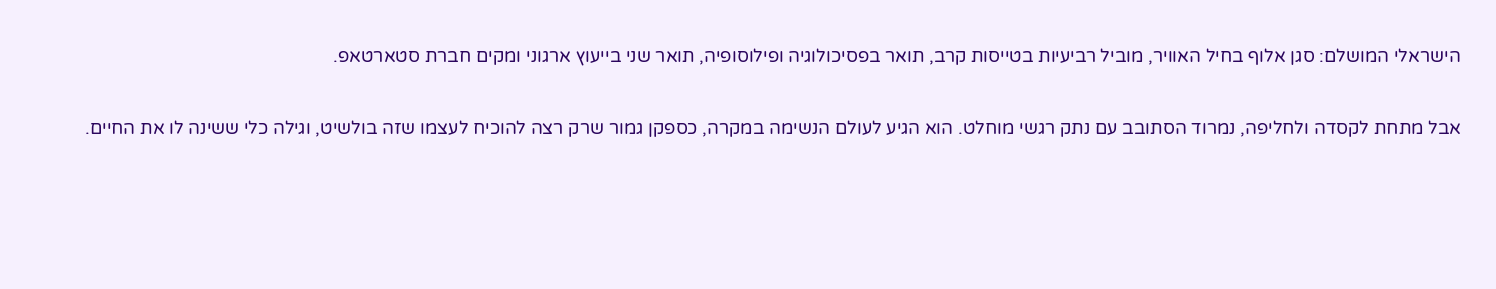הישראלי המושלם: סגן אלוף בחיל האוויר, מוביל רביעיות בטייסות קרב, תואר בפסיכולוגיה ופילוסופיה, תואר שני בייעוץ ארגוני ומקים חברת סטארטאפ.

אבל מתחת לקסדה ולחליפה, נמרוד הסתובב עם נתק רגשי מוחלט. הוא הגיע לעולם הנשימה במקרה, כספקן גמור שרק רצה להוכיח לעצמו שזה בולשיט, וגילה כלי ששינה לו את החיים.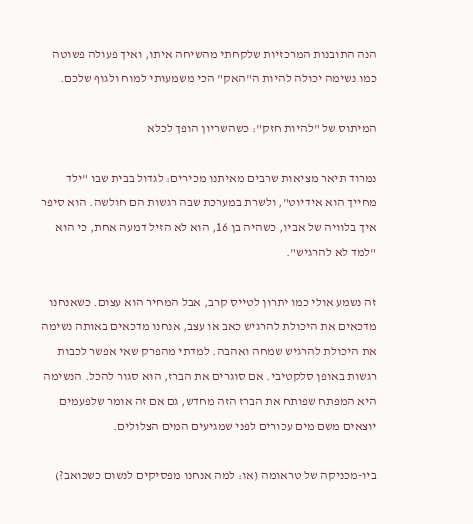הנה התובנות המרכזיות שלקחתי מהשיחה איתו, ואיך פעולה פשוטה כמו נשימה יכולה להיות ה"האק" הכי משמעותי למוח ולגוף שלכם.

המיתוס של "להיות חזק": כשהשריון הופך לכלא

נמרוד תיאר מציאות שרבים מאיתנו מכירים: לגדול בבית שבו "ילד מחייך הוא אידיוט", ולשרת במערכת שבה רגשות הם חולשה. הוא סיפר איך בלוויה של אביו, כשהיה בן 16, הוא לא הזיל דמעה אחת, כי הוא "למד לא להרגיש".

זה נשמע אולי כמו יתרון לטייס קרב, אבל המחיר הוא עצום. כשאנחנו מדכאים את היכולת להרגיש כאב או עצב, אנחנו מדכאים באותה נשימה את היכולת להרגיש שמחה ואהבה. למדתי מהפרק שאי אפשר לכבות רגשות באופן סלקטיבי. אם סוגרים את הברז, הוא סגור להכל. הנשימה היא המפתח שפותח את הברז הזה מחדש, גם אם זה אומר שלפעמים יוצאים משם מים עכורים לפני שמגיעים המים הצלולים.

ביו-מכניקה של טראומה (או: למה אנחנו מפסיקים לנשום כשכואב?)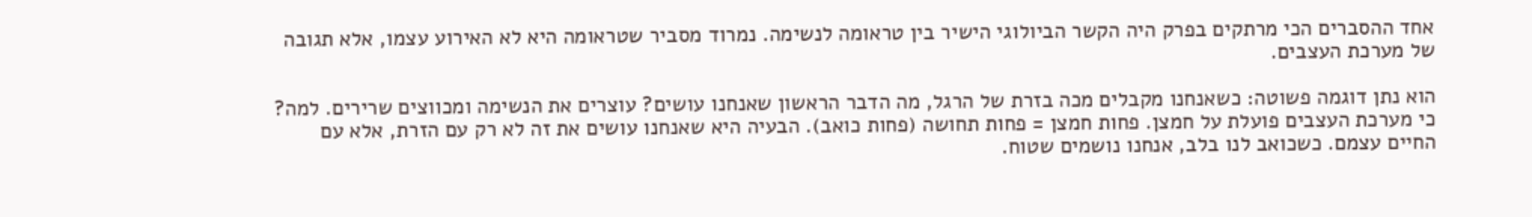אחד ההסברים הכי מרתקים בפרק היה הקשר הביולוגי הישיר בין טראומה לנשימה. נמרוד מסביר שטראומה היא לא האירוע עצמו, אלא תגובה של מערכת העצבים.

הוא נתן דוגמה פשוטה: כשאנחנו מקבלים מכה בזרת של הרגל, מה הדבר הראשון שאנחנו עושים? עוצרים את הנשימה ומכווצים שרירים. למה? כי מערכת העצבים פועלת על חמצן. פחות חמצן = פחות תחושה (פחות כואב). הבעיה היא שאנחנו עושים את זה לא רק עם הזרת, אלא עם החיים עצמם. כשכואב לנו בלב, אנחנו נושמים שטוח.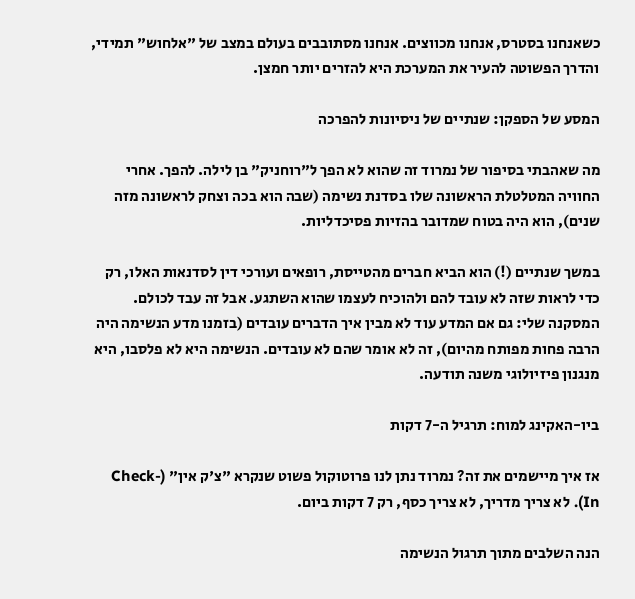כשאנחנו בסטרס, אנחנו מכווצים. אנחנו מסתובבים בעולם במצב של "אלחוש" תמידי, והדרך הפשוטה להעיר את המערכת היא להזרים יותר חמצן.

המסע של הספקן: שנתיים של ניסיונות להפרכה

מה שאהבתי בסיפור של נמרוד זה שהוא לא הפך ל"רוחניק" בן לילה. להפך. אחרי החוויה המטלטלת הראשונה שלו בסדנת נשימה (שבה הוא בכה וצחק לראשונה מזה שנים), הוא היה בטוח שמדובר בהזיות פסיכדליות.

במשך שנתיים (!) הוא הביא חברים מהטייסת, רופאים ועורכי דין לסדנאות האלו, רק כדי לראות שזה לא עובד להם ולהוכיח לעצמו שהוא השתגע. אבל זה עבד לכולם. המסקנה שלי: גם אם המדע עוד לא מבין איך הדברים עובדים (בזמנו מדע הנשימה היה הרבה פחות מפותח מהיום), זה לא אומר שהם לא עובדים. הנשימה היא לא פלסבו, היא מנגנון פיזיולוגי משנה תודעה.

ביו-האקינג למוח: תרגיל ה-7 דקות

אז איך מיישמים את זה? נמרוד נתן לנו פרוטוקול פשוט שנקרא "צ'ק אין" (Check-In). לא צריך מדריך, לא צריך כסף, רק 7 דקות ביום.

הנה השלבים מתוך תרגול הנשימה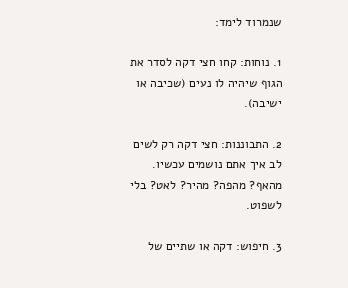שנמרוד לימד:

1. נוחות: קחו חצי דקה לסדר את הגוף שיהיה לו נעים (שכיבה או ישיבה).

2. התבוננות: חצי דקה רק לשים לב איך אתם נושמים עכשיו. מהאף? מהפה? מהיר? לאט? בלי לשפוט.

3. חיפוש: דקה או שתיים של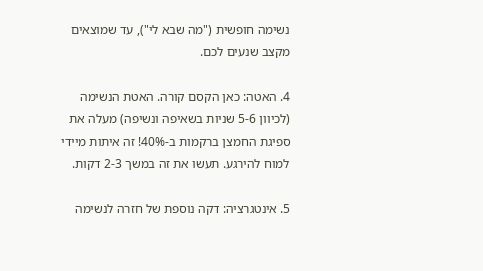נשימה חופשית ("מה שבא לי"), עד שמוצאים מקצב שנעים לכם.

4. האטה: כאן הקסם קורה. האטת הנשימה (לכיוון 5-6 שניות בשאיפה ונשיפה) מעלה את ספיגת החמצן ברקמות ב-40%! זה איתות מיידי למוח להירגע. תעשו את זה במשך 2-3 דקות.

5. אינטגרציה: דקה נוספת של חזרה לנשימה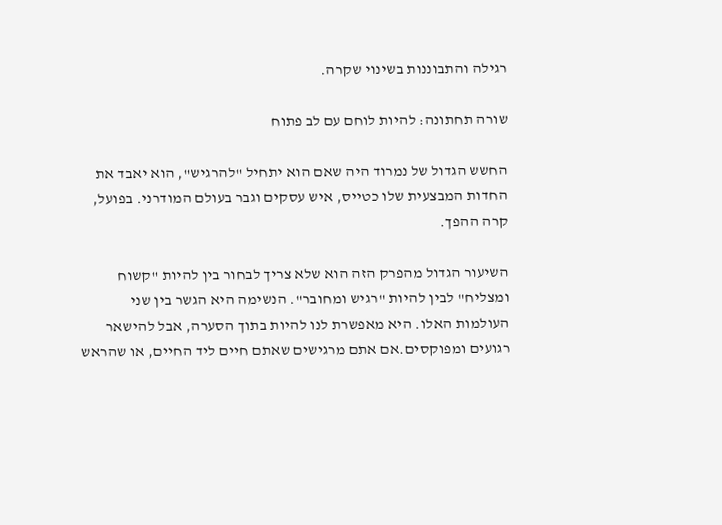רגילה והתבוננות בשינוי שקרה.

שורה תחתונה: להיות לוחם עם לב פתוח

החשש הגדול של נמרוד היה שאם הוא יתחיל "להרגיש", הוא יאבד את החדות המבצעית שלו כטייס, איש עסקים וגבר בעולם המודרני. בפועל, קרה ההפך.

השיעור הגדול מהפרק הזה הוא שלא צריך לבחור בין להיות "קשוח ומצליח" לבין להיות "רגיש ומחובר". הנשימה היא הגשר בין שני העולמות האלו. היא מאפשרת לנו להיות בתוך הסערה, אבל להישאר רגועים ומפוקסים.אם אתם מרגישים שאתם חיים ליד החיים, או שהראש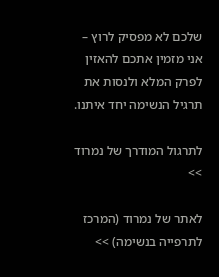שלכם לא מפסיק לרוץ – אני מזמין אתכם להאזין לפרק המלא ולנסות את תרגיל הנשימה יחד איתנו.

לתרגול המודרך של נמרוד >>

לאתר של נמרוד (המרכז לתרפייה בנשימה) >>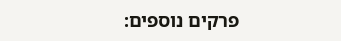פרקים נוספים: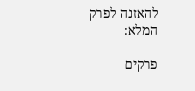להאזנה לפרק המלא:

פרקים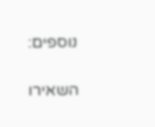נוספים:

השאירו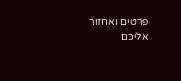פרטים ואחזור אליכם